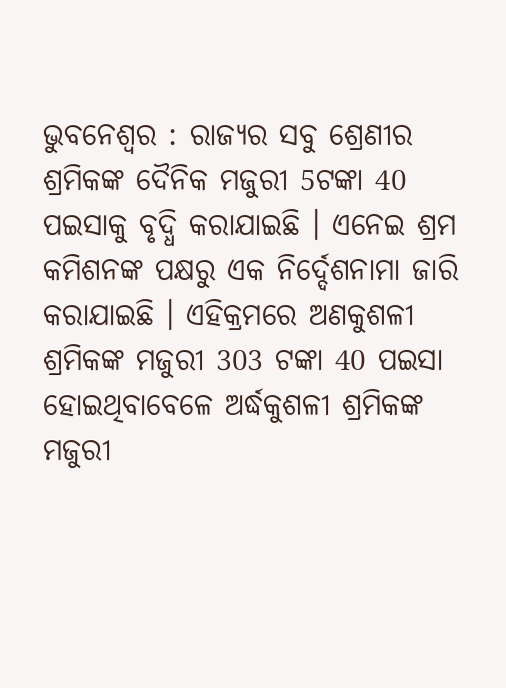ଭୁବନେଶ୍ବର : ରାଜ୍ୟର ସବୁ ଶ୍ରେଣୀର ଶ୍ରମିକଙ୍କ ଦୈନିକ ମଜୁରୀ 5ଟଙ୍କା 40 ପଇସାକୁ ବୃଦ୍ଧି କରାଯାଇଛି । ଏନେଇ ଶ୍ରମ କମିଶନଙ୍କ ପକ୍ଷରୁ ଏକ ନିର୍ଦ୍ଦେଶନାମା ଜାରି କରାଯାଇଛି । ଏହିକ୍ରମରେ ଅଣକୁଶଳୀ ଶ୍ରମିକଙ୍କ ମଜୁରୀ 303 ଟଙ୍କା 40 ପଇସା ହୋଇଥିବାବେଳେ ଅର୍ଦ୍ଧକୁଶଳୀ ଶ୍ରମିକଙ୍କ ମଜୁରୀ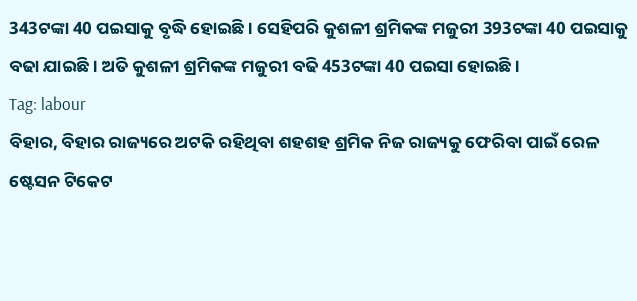343ଟଙ୍କା 40 ପଇସାକୁ ବୃଦ୍ଧି ହୋଇଛି । ସେହିପରି କୁଶଳୀ ଶ୍ରମିକଙ୍କ ମଜୁରୀ 393ଟଙ୍କା 40 ପଇସାକୁ ବଢା ଯାଇଛି । ଅତି କୁଶଳୀ ଶ୍ରମିକଙ୍କ ମଜୁରୀ ବଢି 453ଟଙ୍କା 40 ପଇସା ହୋଇଛି ।
Tag: labour
ବିହାର, ବିହାର ରାଜ୍ୟରେ ଅଟକି ରହିଥିବା ଶହଶହ ଶ୍ରମିକ ନିଜ ରାଜ୍ୟକୁ ଫେରିବା ପାଇଁ ରେଳ ଷ୍ଟେସନ ଟିକେଟ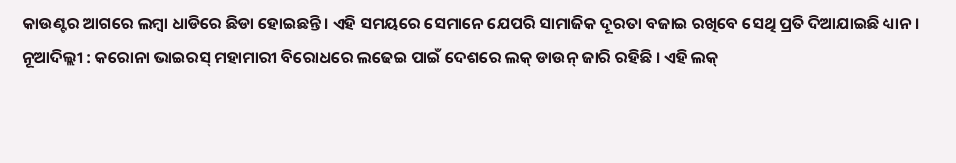କାଉଣ୍ଟର ଆଗରେ ଲମ୍ବା ଧାଡିରେ ଛିଡା ହୋଇଛନ୍ତି। ଏହି ସମୟରେ ସେମାନେ ଯେପରି ସାମାଜିକ ଦୂରତା ବଜାଇ ରଖିବେ ସେଥି ପ୍ରତି ଦିଆଯାଇଛି ଧ୍ୟାନ।
ନୂଆଦିଲ୍ଲୀ : କରୋନା ଭାଇରସ୍ ମହାମାରୀ ବିରୋଧରେ ଲଢେଇ ପାଇଁ ଦେଶରେ ଲକ୍ ଡାଉନ୍ ଜାରି ରହିଛି । ଏହି ଲକ୍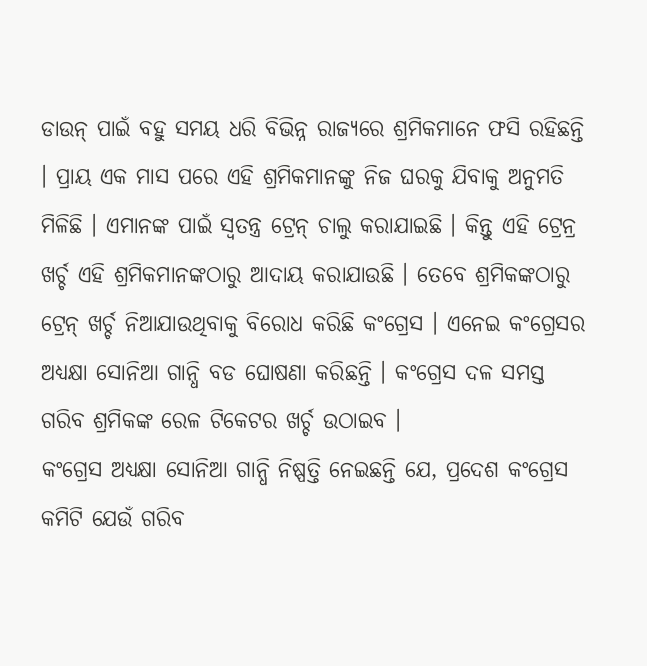ଡାଉନ୍ ପାଇଁ ବହୁ ସମୟ ଧରି ବିଭିନ୍ନ ରାଜ୍ୟରେ ଶ୍ରମିକମାନେ ଫସି ରହିଛନ୍ତି । ପ୍ରାୟ ଏକ ମାସ ପରେ ଏହି ଶ୍ରମିକମାନଙ୍କୁ ନିଜ ଘରକୁ ଯିବାକୁ ଅନୁମତି ମିଳିଛି । ଏମାନଙ୍କ ପାଇଁ ସ୍ବତନ୍ତ୍ର ଟ୍ରେନ୍ ଚାଲୁ କରାଯାଇଛି । କିନ୍ତୁ ଏହି ଟ୍ରେନ୍ର ଖର୍ଚ୍ଚ ଏହି ଶ୍ରମିକମାନଙ୍କଠାରୁ ଆଦାୟ କରାଯାଉଛି । ତେବେ ଶ୍ରମିକଙ୍କଠାରୁ ଟ୍ରେନ୍ ଖର୍ଚ୍ଚ ନିଆଯାଉଥିବାକୁ ବିରୋଧ କରିଛି କଂଗ୍ରେସ । ଏନେଇ କଂଗ୍ରେସର ଅଧ୍ୟକ୍ଷା ସୋନିଆ ଗାନ୍ଧି ବଡ ଘୋଷଣା କରିଛନ୍ତି । କଂଗ୍ରେସ ଦଳ ସମସ୍ତ ଗରିବ ଶ୍ରମିକଙ୍କ ରେଳ ଟିକେଟର ଖର୍ଚ୍ଚ ଉଠାଇବ ।
କଂଗ୍ରେସ ଅଧ୍ୟକ୍ଷା ସୋନିଆ ଗାନ୍ଧି ନିଷ୍ପତ୍ତି ନେଇଛନ୍ତି ଯେ, ପ୍ରଦେଶ କଂଗ୍ରେସ କମିଟି ଯେଉଁ ଗରିବ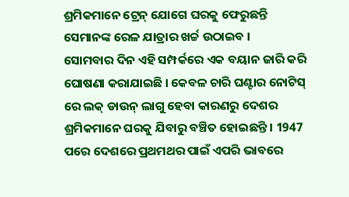ଶ୍ରମିକମାନେ ଟ୍ରେନ୍ ଯୋଗେ ଘରକୁ ଫେରୁଛନ୍ତି ସେମାନଙ୍କ ରେଳ ଯାତ୍ରାର ଖର୍ଚ୍ଚ ଉଠାଇବ ।
ସୋମବାର ଦିନ ଏହି ସମ୍ପର୍କରେ ଏକ ବୟାନ ଜାରି କରି ଘୋଷଣା କରାଯାଇଛି । କେବଳ ଚାରି ଘଣ୍ଟାର ନୋଟିସ୍ ରେ ଲକ୍ ଡାଉନ୍ ଲାଗୁ ହେବା କାରଣରୁ ଦେଶର ଶ୍ରମିକମାନେ ଘରକୁ ଯିବାରୁ ବଞ୍ଚିତ ହୋଇଛନ୍ତି । 1947 ପରେ ଦେଶରେ ପ୍ରଥମଥର ପାଇଁ ଏପରି ଭାବରେ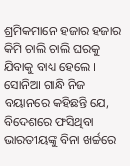ଶ୍ରମିକମାନେ ହଜାର ହଜାର କିମି ଚାଲି ଚାଲି ଘରକୁ ଯିବାକୁ ବାଧ୍ୟ ହେଲେ । ସୋନିଆ ଗାନ୍ଧି ନିଜ ବୟାନରେ କହିଛନ୍ତି ଯେ, ବିଦେଶରେ ଫସିଥିବା ଭାରତୀୟଙ୍କୁ ବିନା ଖର୍ଚ୍ଚରେ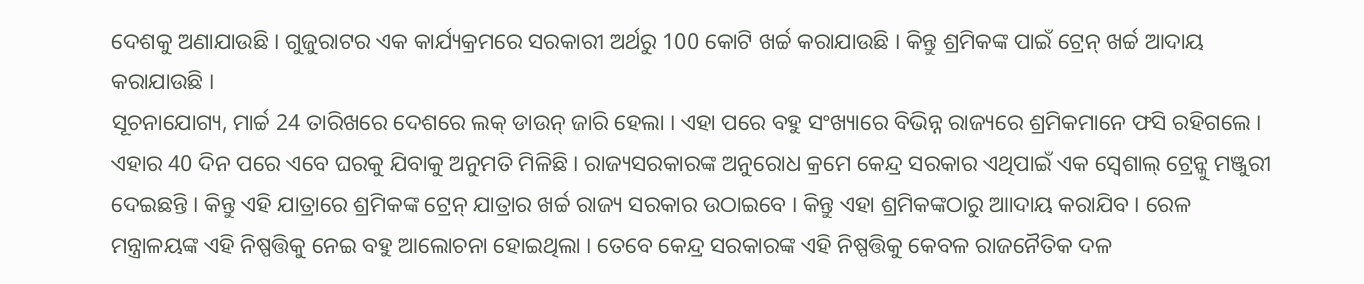ଦେଶକୁ ଅଣାଯାଉଛି । ଗୁଜୁରାଟର ଏକ କାର୍ଯ୍ୟକ୍ରମରେ ସରକାରୀ ଅର୍ଥରୁ 100 କୋଟି ଖର୍ଚ୍ଚ କରାଯାଉଛି । କିନ୍ତୁ ଶ୍ରମିକଙ୍କ ପାଇଁ ଟ୍ରେନ୍ ଖର୍ଚ୍ଚ ଆଦାୟ କରାଯାଉଛି ।
ସୂଚନାଯୋଗ୍ୟ, ମାର୍ଚ୍ଚ 24 ତାରିଖରେ ଦେଶରେ ଲକ୍ ଡାଉନ୍ ଜାରି ହେଲା । ଏହା ପରେ ବହୁ ସଂଖ୍ୟାରେ ବିଭିନ୍ନ ରାଜ୍ୟରେ ଶ୍ରମିକମାନେ ଫସି ରହିଗଲେ । ଏହାର 40 ଦିନ ପରେ ଏବେ ଘରକୁ ଯିବାକୁ ଅନୁମତି ମିଳିଛି । ରାଜ୍ୟସରକାରଙ୍କ ଅନୁରୋଧ କ୍ରମେ କେନ୍ଦ୍ର ସରକାର ଏଥିପାଇଁ ଏକ ସ୍ବେଶାଲ୍ ଟ୍ରେନ୍କୁ ମଞ୍ଜୁରୀ ଦେଇଛନ୍ତି । କିନ୍ତୁ ଏହି ଯାତ୍ରାରେ ଶ୍ରମିକଙ୍କ ଟ୍ରେନ୍ ଯାତ୍ରାର ଖର୍ଚ୍ଚ ରାଜ୍ୟ ସରକାର ଉଠାଇବେ । କିନ୍ତୁ ଏହା ଶ୍ରମିକଙ୍କଠାରୁ ଆାଦାୟ କରାଯିବ । ରେଳ ମନ୍ତ୍ରାଳୟଙ୍କ ଏହି ନିଷ୍ପତ୍ତିକୁ ନେଇ ବହୁ ଆଲୋଚନା ହୋଇଥିଲା । ତେବେ କେନ୍ଦ୍ର ସରକାରଙ୍କ ଏହି ନିଷ୍ପତ୍ତିକୁ କେବଳ ରାଜନୈତିକ ଦଳ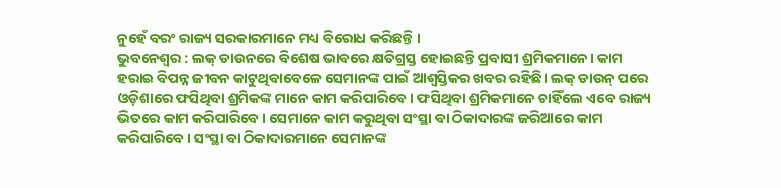ନୁହେଁ ବରଂ ରାଜ୍ୟ ସରକାରମାନେ ମଧ୍ୟ ବିରୋଧ କରିଛନ୍ତି ।
ଭୁବନେଶ୍ବର : ଲକ୍ ଡାଉନରେ ବିଶେଷ ଭାବରେ କ୍ଷତିଗ୍ରସ୍ତ ହୋଇଛନ୍ତି ପ୍ରବାସୀ ଶ୍ରମିକମାନେ। କାମ ହରାଇ ବିପନ୍ନ ଜୀବନ କାଟୁଥିବାବେଳେ ସେମାନଙ୍କ ପାଇଁ ଆଶ୍ବସ୍ତିକର ଖବର ରହିଛି। ଲକ୍ ଡାଉନ୍ ପରେ ଓଡ଼ିଶାରେ ଫସିଥିବା ଶ୍ରମିକଙ୍କ ମାନେ କାମ କରିପାରିବେ। ଫସିଥିବା ଶ୍ରମିକମାନେ ଚାହିଁଲେ ଏବେ ରାଜ୍ୟ ଭିତରେ କାମ କରିପାରିବେ। ସେମାନେ କାମ କରୁଥିବା ସଂସ୍ଥା ବା ଠିକାଦାରଙ୍କ ଜରିଆରେ କାମ କରିପାରିବେ। ସଂସ୍ଥା ବା ଠିକାଦାରମାନେ ସେମାନଙ୍କ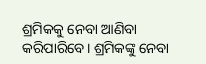ଶ୍ରମିକକୁ ନେବା ଆଣିବା କରିପାରିବେ। ଶ୍ରମିକଙ୍କୁ ନେବା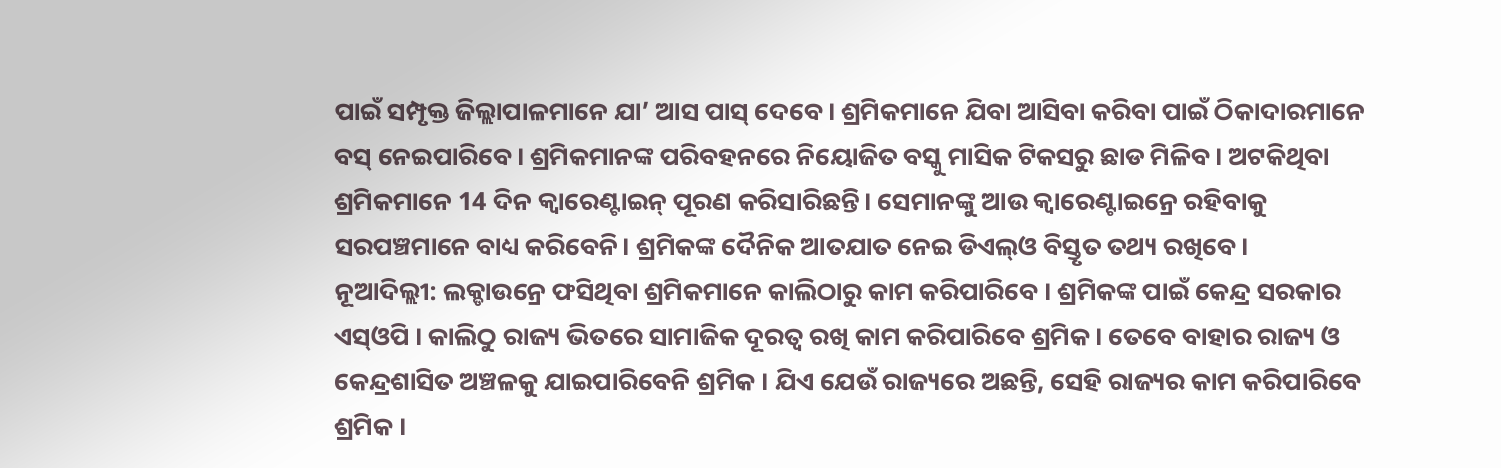ପାଇଁ ସମ୍ପୃକ୍ତ ଜିଲ୍ଲାପାଳମାନେ ଯା’ ଆସ ପାସ୍ ଦେବେ। ଶ୍ରମିକମାନେ ଯିବା ଆସିବା କରିବା ପାଇଁ ଠିକାଦାରମାନେ ବସ୍ ନେଇପାରିବେ। ଶ୍ରମିକମାନଙ୍କ ପରିବହନରେ ନିୟୋଜିତ ବସ୍କୁ ମାସିକ ଟିକସରୁ ଛାଡ ମିଳିବ। ଅଟକିଥିବା ଶ୍ରମିକମାନେ 14 ଦିନ କ୍ବାରେଣ୍ଟାଇନ୍ ପୂରଣ କରିସାରିଛନ୍ତି। ସେମାନଙ୍କୁ ଆଉ କ୍ବାରେଣ୍ଟାଇନ୍ରେ ରହିବାକୁ ସରପଞ୍ଚମାନେ ବାଧ୍ୟ କରିବେନି। ଶ୍ରମିକଙ୍କ ଦୈନିକ ଆତଯାତ ନେଇ ଡିଏଲ୍ଓ ବିସ୍ତୃତ ତଥ୍ୟ ରଖିବେ।
ନୂଆଦିଲ୍ଲୀ: ଲକ୍ଡାଉନ୍ରେ ଫସିଥିବା ଶ୍ରମିକମାନେ କାଲିଠାରୁ କାମ କରିପାରିବେ । ଶ୍ରମିକଙ୍କ ପାଇଁ କେନ୍ଦ୍ର ସରକାର ଏସ୍ଓପି । କାଲିଠୁ ରାଜ୍ୟ ଭିତରେ ସାମାଜିକ ଦୂରତ୍ବ ରଖି କାମ କରିପାରିବେ ଶ୍ରମିକ । ତେବେ ବାହାର ରାଜ୍ୟ ଓ କେନ୍ଦ୍ରଶାସିତ ଅଞ୍ଚଳକୁ ଯାଇପାରିବେନି ଶ୍ରମିକ । ଯିଏ ଯେଉଁ ରାଜ୍ୟରେ ଅଛନ୍ତି, ସେହି ରାଜ୍ୟର କାମ କରିପାରିବେ ଶ୍ରମିକ ।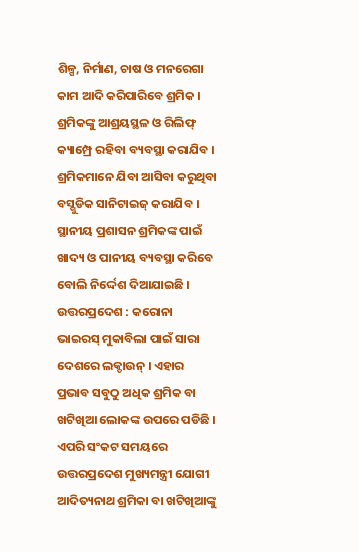ଶିଳ୍ପ, ନିର୍ମାଣ, ଚାଷ ଓ ମନରେଗା କାମ ଆଦି କରିପାରିବେ ଶ୍ରମିକ । ଶ୍ରମିକଙ୍କୁ ଆଶ୍ରୟସ୍ଥଳ ଓ ରିଲିଫ୍ କ୍ୟାମ୍ପ୍ରେ ରହିବା ବ୍ୟବସ୍ଥା କରାଯିବ । ଶ୍ରମିକମାନେ ଯିବା ଆସିବା କରୁଥିବା ବସ୍ଗୁଡିକ ସାନିଟାଇଜ୍ କରାଯିବ । ସ୍ଥାନୀୟ ପ୍ରଶାସନ ଶ୍ରମିକଙ୍କ ପାଇଁ ଖାଦ୍ୟ ଓ ପାନୀୟ ବ୍ୟବସ୍ଥା କରିବେ ବୋଲି ନିର୍ଦ୍ଦେଶ ଦିଆଯାଇଛି ।
ଉତ୍ତରପ୍ରଦେଶ : କରୋନା ଭାଇରସ୍ ମୁକାବିଲା ପାଇଁ ସାରା ଦେଶରେ ଲକ୍ଡାଉନ୍ । ଏହାର ପ୍ରଭାବ ସବୁଠୁ ଅଧିକ ଶ୍ରମିକ ବା ଖଟିଖିଆ ଲୋକଙ୍କ ଉପରେ ପଡିଛି । ଏପରି ସଂକଟ ସମୟରେ ଉତ୍ତରପ୍ରଦେଶ ମୁଖ୍ୟମନ୍ତ୍ରୀ ଯୋଗୀ ଆଦିତ୍ୟନାଥ ଶ୍ରମିକା ବା ଖଟିଖିଆଙ୍କୁ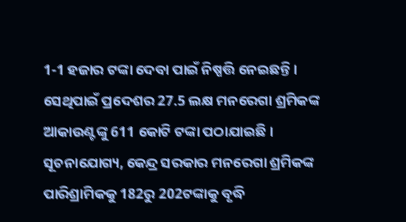1-1 ହଜାର ଟଙ୍କା ଦେବା ପାଇଁ ନିଷ୍ପତ୍ତି ନେଇଛନ୍ତି । ସେଥିପାଇଁ ପ୍ରଦେଶର 27.5 ଲକ୍ଷ ମନରେଗା ଶ୍ରମିକଙ୍କ ଆକାଉଣ୍ଟଙ୍କୁ 611 କୋଟି ଟଙ୍କା ପଠାଯାଇଛି ।
ସୂଚନାଯୋଗ୍ୟ, କେନ୍ଦ୍ର ସରକାର ମନରେଗା ଶ୍ରମିକଙ୍କ ପାରିଶ୍ରାମିକକୁ 182ରୁ 202ଟଙ୍କାକୁ ବୃଦ୍ଧି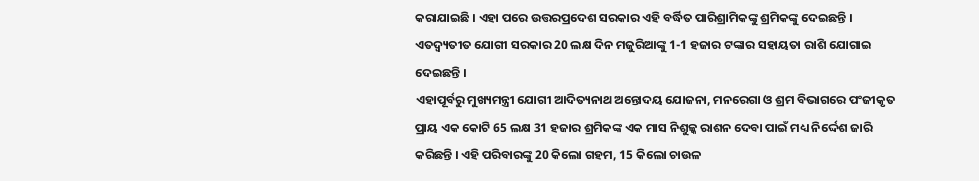କରାଯାଇଛି । ଏହା ପରେ ଉତ୍ତରପ୍ରଦେଶ ସରକାର ଏହି ବର୍ଦ୍ଧିତ ପାରିଶ୍ରାମିକଙ୍କୁ ଶ୍ରମିକଙ୍କୁ ଦେଇଛନ୍ତି । ଏତଦ୍ବ୍ୟତୀତ ଯୋଗୀ ସରକାର 20 ଲକ୍ଷ ଦିନ ମଜୁରିଆଙ୍କୁ 1-1 ହଜାର ଟଙ୍କାର ସହାୟତା ରାଶି ଯୋଗାଇ ଦେଇଛନ୍ତି ।
ଏହାପୂର୍ବରୁ ମୁଖ୍ୟମନ୍ତ୍ରୀ ଯୋଗୀ ଆଦିତ୍ୟନାଥ ଅନ୍ତୋଦୟ ଯୋଜନା, ମନରେଗା ଓ ଶ୍ରମ ବିଭାଗରେ ପଂଜୀକୃତ ପ୍ରାୟ ଏକ କୋଟି 65 ଲକ୍ଷ 31 ହଜାର ଶ୍ରମିକଙ୍କ ଏକ ମାସ ନିଶୁଳ୍କ ରାଶନ ଦେବା ପାଇଁ ମଧ୍ୟ ନିର୍ଦ୍ଦେଶ ଜାରି କରିଛନ୍ତି । ଏହି ପରିବାରଙ୍କୁ 20 କିଲୋ ଗହମ, 15 କିଲୋ ଚାଉଳ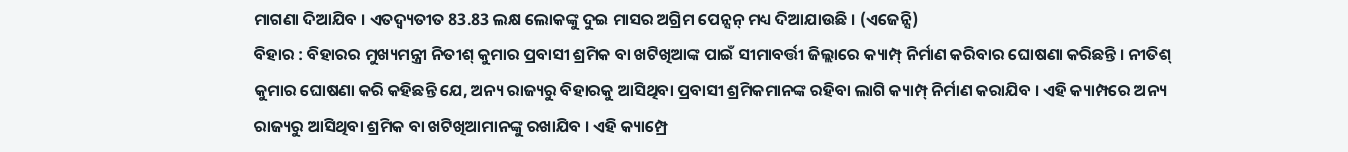ମାଗଣା ଦିଆଯିବ । ଏତଦ୍ବ୍ୟତୀତ 83.83 ଲକ୍ଷ ଲୋକଙ୍କୁ ଦୁଇ ମାସର ଅଗ୍ରିମ ପେନ୍ସନ୍ ମଧ୍ୟ ଦିଆଯାଉଛି । (ଏଜେନ୍ସି)
ବିହାର : ବିହାରର ମୁଖ୍ୟମନ୍ତ୍ରୀ ନିତୀଶ୍ କୁମାର ପ୍ରବାସୀ ଶ୍ରମିକ ବା ଖଟିଖିଆଙ୍କ ପାଇଁ ସୀମାବର୍ତ୍ତୀ ଜିଲ୍ଲାରେ କ୍ୟାମ୍ପ୍ ନିର୍ମାଣ କରିବାର ଘୋଷଣା କରିଛନ୍ତି । ନୀତିଶ୍ କୁମାର ଘୋଷଣା କରି କହିଛନ୍ତି ଯେ, ଅନ୍ୟ ରାଜ୍ୟରୁ ବିହାରକୁ ଆସିଥିବା ପ୍ରବାସୀ ଶ୍ରମିକମାନଙ୍କ ରହିବା ଲାଗି କ୍ୟାମ୍ପ୍ ନିର୍ମାଣ କରାଯିବ । ଏହି କ୍ୟାମ୍ପରେ ଅନ୍ୟ ରାଜ୍ୟରୁ ଆସିଥିବା ଶ୍ରମିକ ବା ଖଟିଖିଆମାନଙ୍କୁ ରଖାଯିବ । ଏହି କ୍ୟାମ୍ପ୍ରେ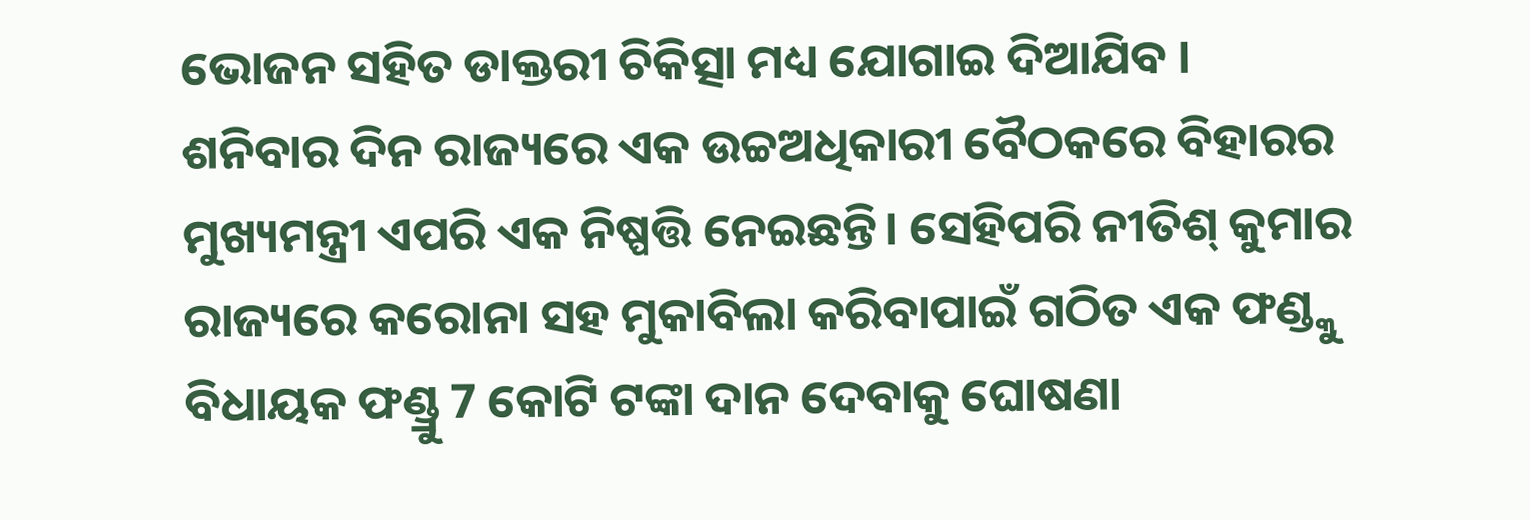ଭୋଜନ ସହିତ ଡାକ୍ତରୀ ଚିକିତ୍ସା ମଧ୍ୟ ଯୋଗାଇ ଦିଆଯିବ ।
ଶନିବାର ଦିନ ରାଜ୍ୟରେ ଏକ ଉଚ୍ଚଅଧିକାରୀ ବୈଠକରେ ବିହାରର ମୁଖ୍ୟମନ୍ତ୍ରୀ ଏପରି ଏକ ନିଷ୍ପତ୍ତି ନେଇଛନ୍ତି। ସେହିପରି ନୀତିଶ୍ କୁମାର ରାଜ୍ୟରେ କରୋନା ସହ ମୁକାବିଲା କରିବାପାଇଁ ଗଠିତ ଏକ ଫଣ୍ଡ୍କୁ ବିଧାୟକ ଫଣ୍ଡ୍ରୁ 7 କୋଟି ଟଙ୍କା ଦାନ ଦେବାକୁ ଘୋଷଣା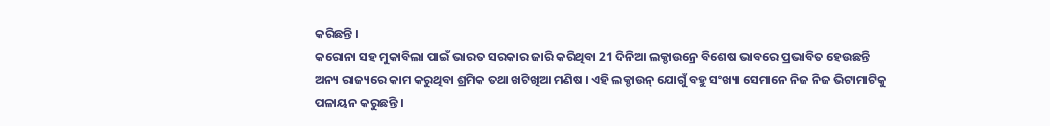କରିଛନ୍ତି ।
କରୋନା ସହ ମୁକାବିଲା ପାଇଁ ଭାରତ ସରକାର ଜାରି କରିଥିବା 21 ଦିନିଆ ଲକ୍ଡାଉନ୍ରେ ବିଶେଷ ଭାବରେ ପ୍ରଭାବିତ ହେଉଛନ୍ତି ଅନ୍ୟ ରାଜ୍ୟରେ କାମ କରୁଥିବା ଶ୍ରମିକ ତଥା ଖଟିଖିଆ ମଣିଷ । ଏହି ଲକ୍ଡାଉନ୍ ଯୋଗୁଁ ବହୁ ସଂଖ୍ୟା ସେମାନେ ନିଜ ନିଜ ଭିଟାମାଟିକୁ ପଳାୟନ କରୁଛନ୍ତି ।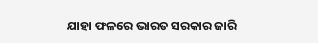ଯାହା ଫଳରେ ଭାରତ ସରକାର ଜାରି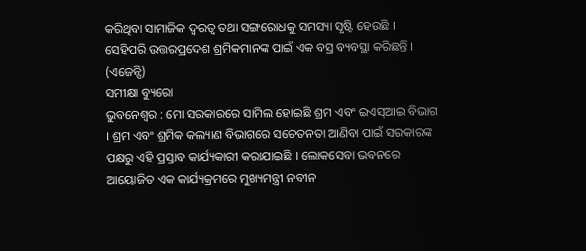କରିଥିବା ସାମାଜିକ ଦ୍ବରତ୍ବ ତଥା ସଙ୍ଗରୋଧକୁ ସମସ୍ୟା ସୃଷ୍ଟି ହେଉଛି । ସେହିପରି ଉତ୍ତରପ୍ରଦେଶ ଶ୍ରମିକମାନଙ୍କ ପାଇଁ ଏକ ବସ୍ର ବ୍ୟବସ୍ଥା କରିଛନ୍ତି । (ଏଜେନ୍ସି)
ସମୀକ୍ଷା ବ୍ୟୁରୋ
ଭୁବନେଶ୍ବର : ମୋ ସରକାରରେ ସାମିଲ ହୋଇଛି ଶ୍ରମ ଏବଂ ଇଏସ୍ଆଇ ବିଭାଗ । ଶ୍ରମ ଏବଂ ଶ୍ରମିକ କଲ୍ୟାଣ ବିଭାଗରେ ସଚେତନତା ଆଣିବା ପାଇଁ ସରକାରଙ୍କ ପକ୍ଷରୁ ଏହି ପ୍ରସ୍ତାବ କାର୍ଯ୍ୟକାରୀ କରାଯାଇଛି । ଲୋକସେବା ଭବନରେ ଆୟୋଜିତ ଏକ କାର୍ଯ୍ୟକ୍ରମରେ ମୁଖ୍ୟମନ୍ତ୍ରୀ ନବୀନ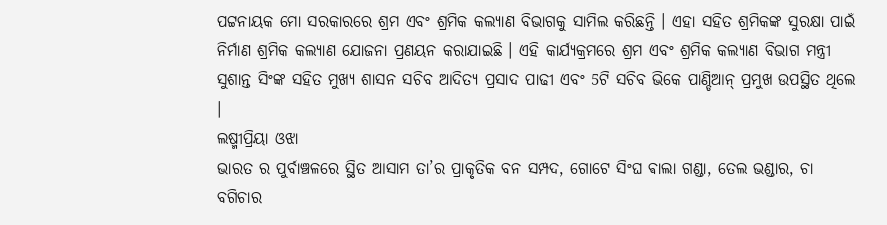ପଟ୍ଟନାୟକ ମୋ ସରକାରରେ ଶ୍ରମ ଏବଂ ଶ୍ରମିକ କଲ୍ୟାଣ ବିଭାଗକୁ ସାମିଲ କରିଛନ୍ତି । ଏହା ସହିତ ଶ୍ରମିକଙ୍କ ସୁରକ୍ଷା ପାଇଁ ନିର୍ମାଣ ଶ୍ରମିକ କଲ୍ୟାଣ ଯୋଜନା ପ୍ରଣୟନ କରାଯାଇଛି । ଏହି କାର୍ଯ୍ୟକ୍ରମରେ ଶ୍ରମ ଏବଂ ଶ୍ରମିକ କଲ୍ୟାଣ ବିଭାଗ ମନ୍ତ୍ରୀ ସୁଶାନ୍ତ ସିଂଙ୍କ ସହିତ ମୁଖ୍ୟ ଶାସନ ସଚିବ ଆଦିତ୍ୟ ପ୍ରସାଦ ପାଢୀ ଏବଂ 5ଟି ସଚିବ ଭିକେ ପାଣ୍ଡିଆନ୍ ପ୍ରମୁଖ ଉପସ୍ଥିତ ଥିଲେ ।
ଲଷ୍ମୀପ୍ରିୟା ଓଝା
ଭାରତ ର ପୁର୍ବାଞ୍ଚଳରେ ସ୍ଥିତ ଆସାମ ତା’ର ପ୍ରାକୃତିକ ବନ ସମ୍ପଦ, ଗୋଟେ ସିଂଘ ଵାଲା ଗଣ୍ଡା, ତେଲ ଭଣ୍ଡାର, ଚା ବଗିଚାର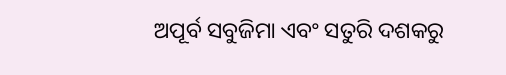ଅପୂର୍ବ ସବୁଜିମା ଏବଂ ସତୁରି ଦଶକରୁ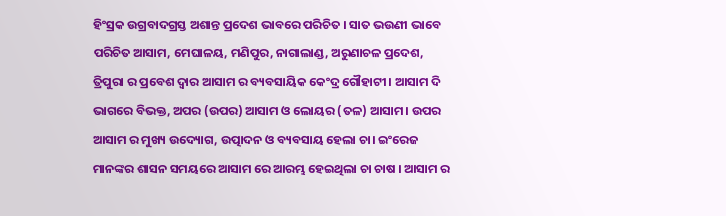ହିଂସ୍ରକ ଉଗ୍ରବାଦଗ୍ରସ୍ତ ଅଶାନ୍ତ ପ୍ରଦେଶ ଭାବରେ ପରିଚିତ । ସାତ ଭଉଣୀ ଭାବେ ପରିଚିତ ଆସାମ, ମେଘାଳୟ, ମଣିପୁର, ନାଗାଲାଣ୍ଡ, ଅରୁଣାଚଳ ପ୍ରଦେଶ, ତ୍ରିପୁରା ର ପ୍ରବେଶ ଦ୍ୱାର ଆସାମ ର ବ୍ୟବସାୟିକ କେଂଦ୍ର ଗୌହାଟୀ। ଆସାମ ଦି ଭାଗରେ ବିଭକ୍ତ, ଅପର (ଉପର) ଆସାମ ଓ ଲୋୟର (ତଳ) ଆସାମ। ଉପର ଆସାମ ର ମୁଖ୍ୟ ଉଦ୍ୟୋଗ, ଉତ୍ପାଦନ ଓ ବ୍ୟବସାୟ ହେଲା ଚା। ଇଂରେଜ ମାନଙ୍କର ଶାସନ ସମୟରେ ଆସାମ ରେ ଆରମ୍ଭ ହେଇଥିଲା ଚା ଚାଷ । ଆସାମ ର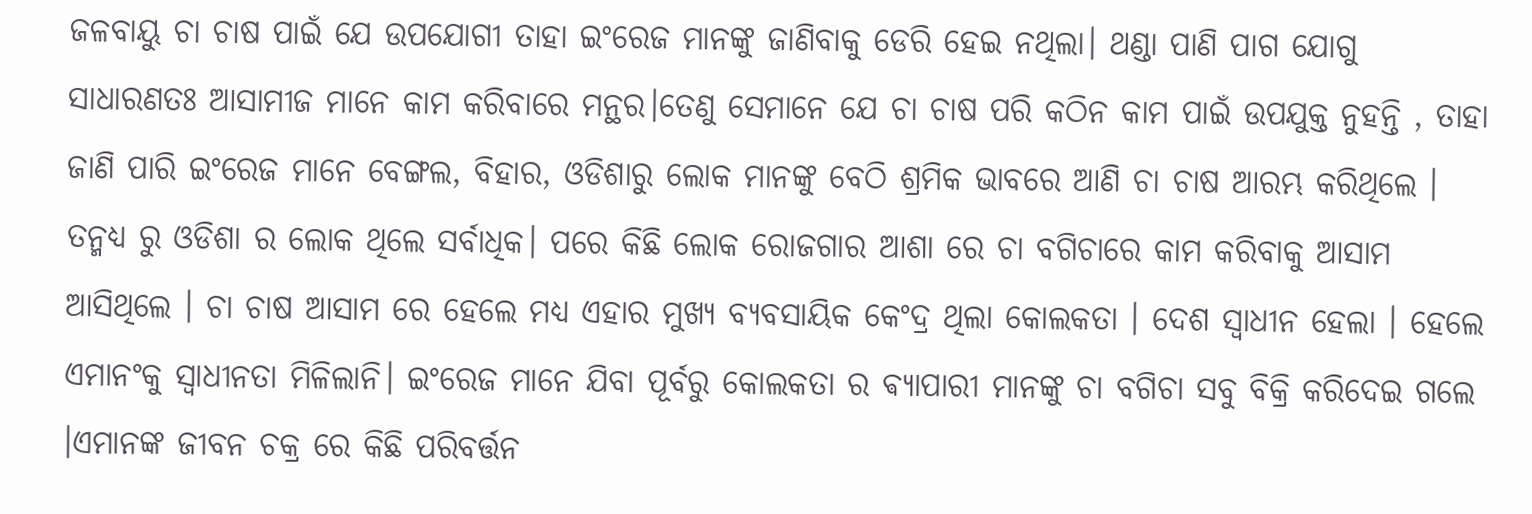ଜଳବାୟୁ ଚା ଚାଷ ପାଇଁ ଯେ ଉପଯୋଗୀ ତାହା ଇଂରେଜ ମାନଙ୍କୁ ଜାଣିବାକୁ ଡେରି ହେଇ ନଥିଲା। ଥଣ୍ଡା ପାଣି ପାଗ ଯୋଗୁ ସାଧାରଣତଃ ଆସାମୀଜ ମାନେ କାମ କରିବାରେ ମନ୍ଥର।ତେଣୁ ସେମାନେ ଯେ ଚା ଚାଷ ପରି କଠିନ କାମ ପାଇଁ ଉପଯୁକ୍ତ ନୁହନ୍ତି , ତାହା ଜାଣି ପାରି ଇଂରେଜ ମାନେ ବେଙ୍ଗଲ, ବିହାର, ଓଡିଶାରୁ ଲୋକ ମାନଙ୍କୁ ବେଠି ଶ୍ରମିକ ଭାବରେ ଆଣି ଚା ଚାଷ ଆରମ୍ଭ କରିଥିଲେ ।
ତନ୍ମଧ୍ୟ ରୁ ଓଡିଶା ର ଲୋକ ଥିଲେ ସର୍ବାଧିକ। ପରେ କିଛି ଲୋକ ରୋଜଗାର ଆଶା ରେ ଚା ବଗିଚାରେ କାମ କରିବାକୁ ଆସାମ ଆସିଥିଲେ । ଚା ଚାଷ ଆସାମ ରେ ହେଲେ ମଧ୍ୟ ଏହାର ମୁଖ୍ୟ ବ୍ୟବସାୟିକ କେଂଦ୍ର ଥିଲା କୋଲକତା । ଦେଶ ସ୍ୱାଧୀନ ହେଲା । ହେଲେ ଏମାନଂକୁ ସ୍ୱାଧୀନତା ମିଳିଲାନି। ଇଂରେଜ ମାନେ ଯିବା ପୂର୍ବରୁ କୋଲକତା ର ଵ୍ୟାପାରୀ ମାନଙ୍କୁ ଚା ବଗିଚା ସବୁ ବିକ୍ରି କରିଦେଇ ଗଲେ ।ଏମାନଙ୍କ ଜୀବନ ଚକ୍ର ରେ କିଛି ପରିବର୍ତ୍ତନ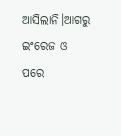ଆସିଲାନି।ଆଗରୁ ଇଂରେଜ ଓ ପରେ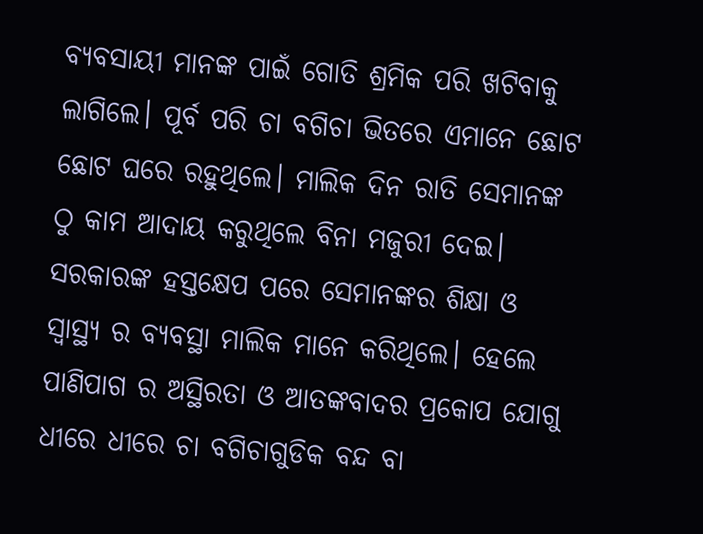ବ୍ୟବସାୟୀ ମାନଙ୍କ ପାଇଁ ଗୋତି ଶ୍ରମିକ ପରି ଖଟିବାକୁ ଲାଗିଲେ। ପୂର୍ବ ପରି ଚା ବଗିଚା ଭିତରେ ଏମାନେ ଛୋଟ ଛୋଟ ଘରେ ରହୁଥିଲେ। ମାଲିକ ଦିନ ରାତି ସେମାନଙ୍କ ଠୁ କାମ ଆଦାୟ କରୁଥିଲେ ବିନା ମଜୁରୀ ଦେଇ। ସରକାରଙ୍କ ହସ୍ତକ୍ଷେପ ପରେ ସେମାନଙ୍କର ଶିକ୍ଷା ଓ ସ୍ୱାସ୍ଥ୍ୟ ର ବ୍ୟବସ୍ଥା ମାଲିକ ମାନେ କରିଥିଲେ। ହେଲେ ପାଣିପାଗ ର ଅସ୍ଥିରତା ଓ ଆତଙ୍କବାଦର ପ୍ରକୋପ ଯୋଗୁ ଧୀରେ ଧୀରେ ଚା ବଗିଚାଗୁଡିକ ବନ୍ଦ ବା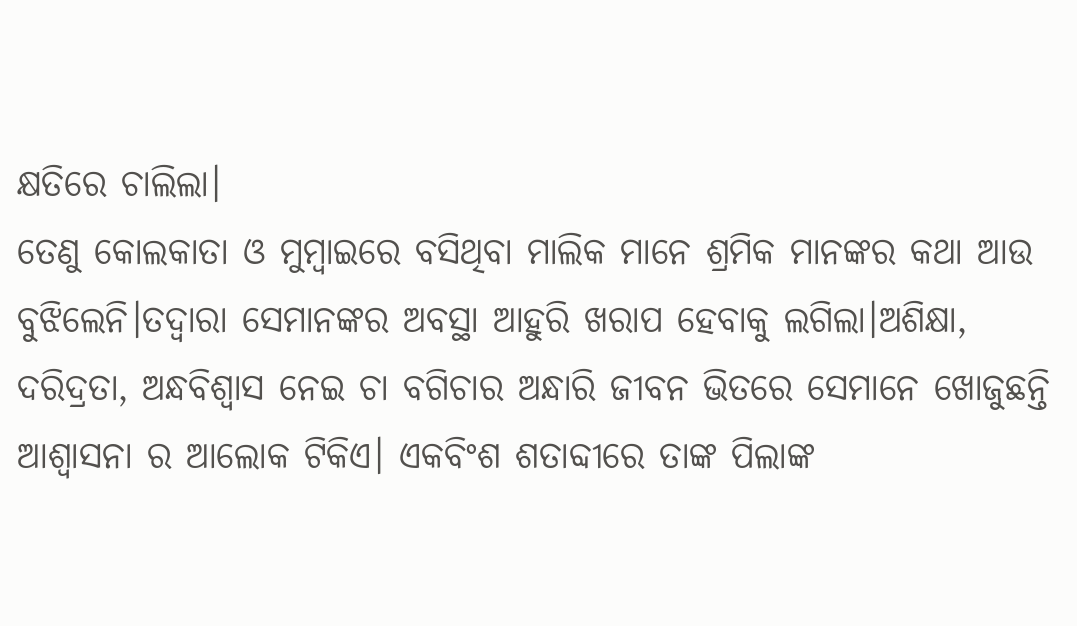କ୍ଷତିରେ ଚାଲିଲା।
ତେଣୁ କୋଲକାତା ଓ ମୁମ୍ବାଇରେ ବସିଥିବା ମାଲିକ ମାନେ ଶ୍ରମିକ ମାନଙ୍କର କଥା ଆଉ ବୁଝିଲେନି।ତଦ୍ୱାରା ସେମାନଙ୍କର ଅବସ୍ଥା ଆହୁରି ଖରାପ ହେବାକୁ ଲଗିଲା।ଅଶିକ୍ଷା, ଦରିଦ୍ରତା, ଅନ୍ଧବିଶ୍ୱାସ ନେଇ ଚା ବଗିଚାର ଅନ୍ଧାରି ଜୀବନ ଭିତରେ ସେମାନେ ଖୋଜୁଛନ୍ତି ଆଶ୍ୱାସନା ର ଆଲୋକ ଟିକିଏ। ଏକବିଂଶ ଶତାବ୍ଦୀରେ ତାଙ୍କ ପିଲାଙ୍କ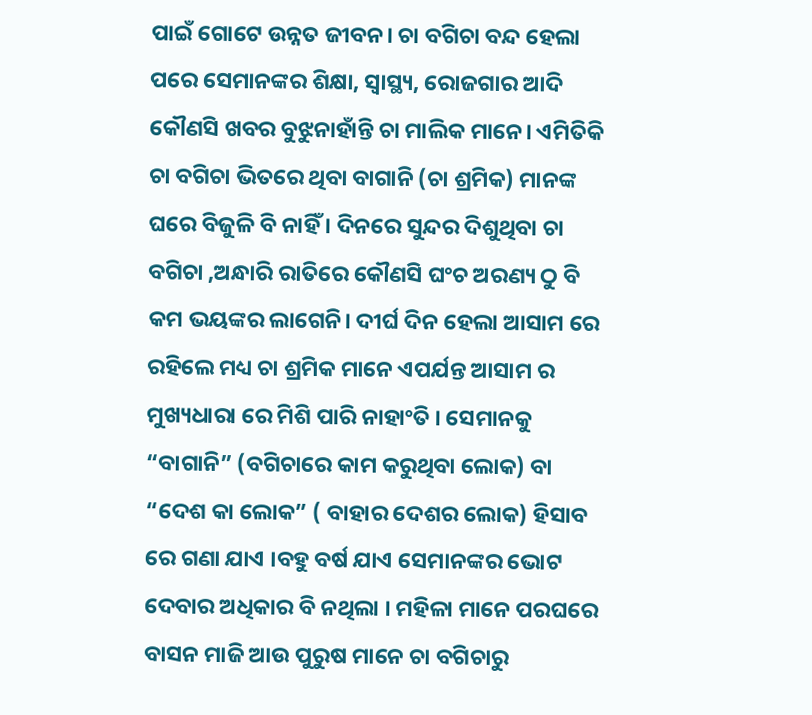ପାଇଁ ଗୋଟେ ଉନ୍ନତ ଜୀବନ। ଚା ବଗିଚା ବନ୍ଦ ହେଲା ପରେ ସେମାନଙ୍କର ଶିକ୍ଷା, ସ୍ୱାସ୍ଥ୍ୟ, ରୋଜଗାର ଆଦି କୌଣସି ଖବର ବୁଝୁନାହାଁନ୍ତି ଚା ମାଲିକ ମାନେ। ଏମିତିକି ଚା ବଗିଚା ଭିତରେ ଥିବା ବାଗାନି (ଚା ଶ୍ରମିକ) ମାନଙ୍କ ଘରେ ବିଜୁଳି ବି ନାହିଁ । ଦିନରେ ସୁନ୍ଦର ଦିଶୁଥିବା ଚା ବଗିଚା ,ଅନ୍ଧାରି ରାତିରେ କୌଣସି ଘଂଚ ଅରଣ୍ୟ ଠୁ ବି କମ ଭୟଙ୍କର ଲାଗେନି। ଦୀର୍ଘ ଦିନ ହେଲା ଆସାମ ରେ ରହିଲେ ମଧ୍ୟ ଚା ଶ୍ରମିକ ମାନେ ଏପର୍ଯନ୍ତ ଆସାମ ର ମୁଖ୍ୟଧାରା ରେ ମିଶି ପାରି ନାହାଂତି । ସେମାନକୁ “ବାଗାନି” (ବଗିଚାରେ କାମ କରୁଥିବା ଲୋକ) ବା “ଦେଶ କା ଲୋକ” ( ବାହାର ଦେଶର ଲୋକ) ହିସାବ ରେ ଗଣା ଯାଏ ।ବହୁ ବର୍ଷ ଯାଏ ସେମାନଙ୍କର ଭୋଟ ଦେବାର ଅଧିକାର ବି ନଥିଲା । ମହିଳା ମାନେ ପରଘରେ ବାସନ ମାଜି ଆଉ ପୁରୁଷ ମାନେ ଚା ବଗିଚାରୁ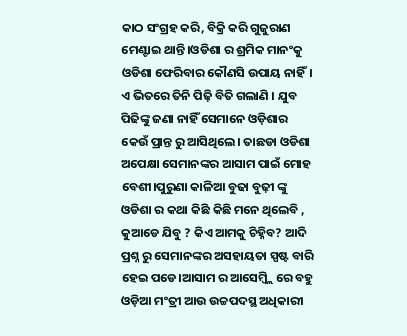କାଠ ସଂଗ୍ରହ କରି, ବିକ୍ରି କରି ଗୁଜୁରାଣ ମେଣ୍ଟାଇ ଥାନ୍ତି।ଓଡିଶା ର ଶ୍ରମିକ ମାନଂକୁ ଓଡିଶା ଫେରିବାର କୌଣସି ଉପାୟ ନାହିଁ।
ଏ ଭିତରେ ତିନି ପିଢ଼ି ବିତି ଗଲାଣି । ଯୁବ ପିଢିଙ୍କୁ ଜଣା ନାହିଁ ସେମାନେ ଓଡ଼ିଶାର କେଉଁ ପ୍ରାନ୍ତ ରୁ ଆସିଥିଲେ। ତାଛଡା ଓଡିଶା ଅପେକ୍ଷା ସେମାନଙ୍କର ଆସାମ ପାଇଁ ମୋହ ବେଶୀ।ପୁରୁଣା କାଳିଆ ବୁଢା ବୁଢ଼ୀ ଙ୍କୁ ଓଡିଶା ର କଥା କିଛି କିଛି ମନେ ଥିଲେବି , କୁଆଡେ ଯିବୁ ? କିଏ ଆମକୁ ଚିହ୍ନିବ? ଆଦି ପ୍ରଶ୍ନ ରୁ ସେମାନଙ୍କର ଅସହାୟତା ସ୍ପଷ୍ଟ ବାରି ହେଇ ପଡେ।ଆସାମ ର ଆସେମ୍ବ୍ଲି ରେ ବହୁ ଓଡ଼ିଆ ମଂତ୍ରୀ ଆଉ ଉଚ୍ଚପଦସ୍ଥ ଅଧିକାରୀ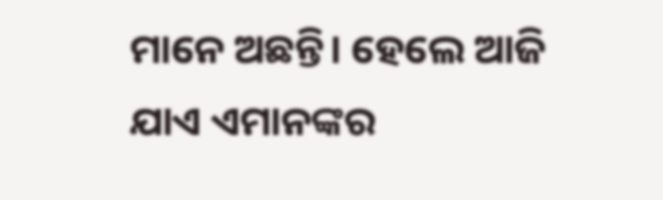ମାନେ ଅଛନ୍ତି। ହେଲେ ଆଜି ଯାଏ ଏମାନଙ୍କର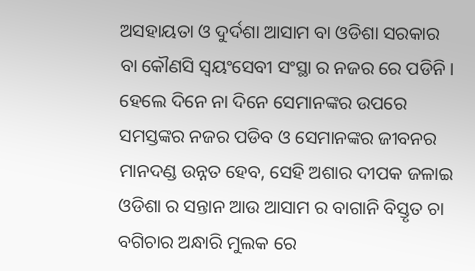ଅସହାୟତା ଓ ଦୁର୍ଦଶା ଆସାମ ବା ଓଡିଶା ସରକାର ବା କୌଣସି ସ୍ଵୟଂସେବୀ ସଂସ୍ଥା ର ନଜର ରେ ପଡିନି। ହେଲେ ଦିନେ ନା ଦିନେ ସେମାନଙ୍କର ଉପରେ ସମସ୍ତଙ୍କର ନଜର ପଡିବ ଓ ସେମାନଙ୍କର ଜୀବନର ମାନଦଣ୍ଡ ଉନ୍ନତ ହେବ, ସେହି ଅଶାର ଦୀପକ ଜଳାଇ ଓଡିଶା ର ସନ୍ତାନ ଆଉ ଆସାମ ର ବାଗାନି ବିସ୍ତୃତ ଚା ବଗିଚାର ଅନ୍ଧାରି ମୁଲକ ରେ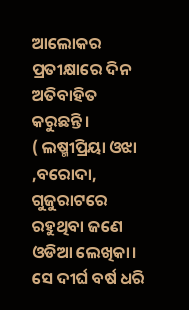ଆଲୋକର ପ୍ରତୀକ୍ଷାରେ ଦିନ ଅତିବାହିତ କରୁଛନ୍ତି।
( ଲଷ୍ମୀପ୍ରିୟା ଓଝା ,ବରୋଦା, ଗୁଜୁରାଟରେ ରହୁଥିବା ଜଣେ ଓଡିଆ ଲେଖିକା। ସେ ଦୀର୍ଘ ବର୍ଷ ଧରି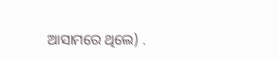ଆସାମରେ ଥିଲେ) .